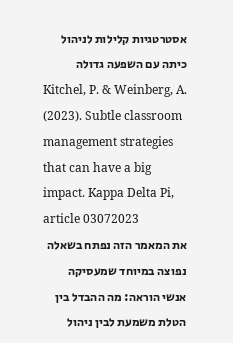אסטרטגיות קלילות לניהול כיתה עם השפעה גדולה
Kitchel, P. & Weinberg, A. (2023). Subtle classroom management strategies that can have a big impact. Kappa Delta Pi, article 03072023
את המאמר הזה נפתח בשאלה נפוצה במיוחד שמעסיקה אנשי הוראה: מה ההבדל בין הטלת משמעת לבין ניהול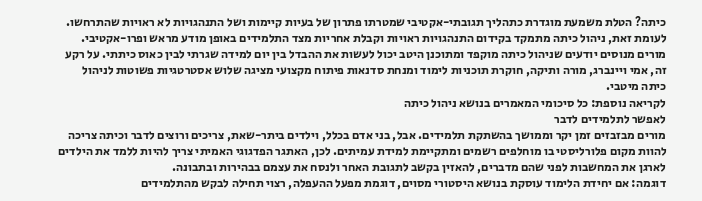כיתה? הטלת משמעת מוגדרת כתהליך תגובתי-אקטיבי שמטרתו פתרון של בעיות קיימות ושל התנהגויות לא ראויות שהתרחשו. לעומת זאת, ניהול כיתה מתמקד בקידום התנהגויות ראויות וקבלת אחריות מצד התלמידים באופן מודע מראש ופרו-אקטיבי. מורים מנוסים יודעים שניהול כיתה מוקפד ומתוכנן היטב יכול לעשות את ההבדל בין יום למידה שגרתי לבין כאוס כיתתי. על רקע זה, אמי ויינברג, מורה ותיקה, חוקרת תוכניות לימוד ומנחת סדנאות פיתוח מקצועי מציגה שלוש אסטרטגיות פשוטות לניהול כיתה מיטבי.
לקריאה נוספת: כל סיכומי המאמרים בנושא ניהול כיתה
לאפשר לתלמידים לדבר
מורים מבזבזים זמן יקר וממושך בהשתקת תלמידים. אבל, בני אדם בכלל, וילדים ביתר-שאת, צריכים ורוצים לדבר וכיתה צריכה להוות מקום פלורליסטי בו מוחלפים רשמים ומתקיימת למידת עמיתים. לכן, האתגר הפדגוגי האמיתי צריך להיות ללמד את הילדים לארגן את המחשבות לפני שהם מדברים, להאזין בקשב לתגובת האחר ולנסח את עצמם בבהירות ובתבונה.
דוגמה: אם יחידת הלימוד עוסקת בנושא היסטורי מסוים, דוגמת מפעל ההעפלה, רצוי תחילה לבקש מהתלמידים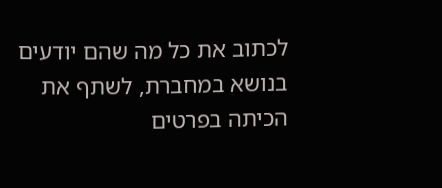לכתוב את כל מה שהם יודעים בנושא במחברת, לשתף את הכיתה בפרטים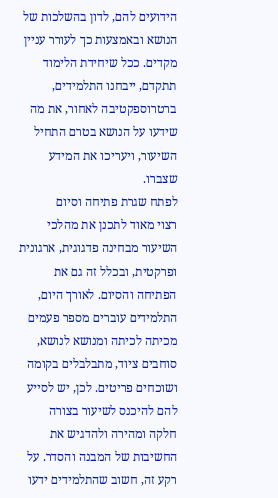הידועים להם, לדון בהשלכות של הנושא ובאמצעות כך לעורר עניין מקדים. ככל שיחידת הלימוד תתקדם, ייבחנו התלמידים, ברטרוספקטיבה לאחור, את מה שידעו על הנושא בטרם התחיל השיעור, ויעריכו את המידע שצברו.
לפתח שגרת פתיחה וסיום
רצוי מאוד לתכנן את מהלכי השיעור מבחינה פדגוגית, ארגונית ופרקטית, ובכלל זה גם את הפתיחה והסיום. לאורך היום, התלמידים עוברים מספר פעמים מכיתה לכיתה ומנושא לנושא, סוחבים ציוד, מתבלבלים בקומה ושוכחים פריטים. לכן, יש לסייע להם להיכנס לשיעור בצורה חלקה ומהירה ולהדגיש את החשיבות של המבנה והסדר. על רקע זה, חשוב שהתלמידים ידעו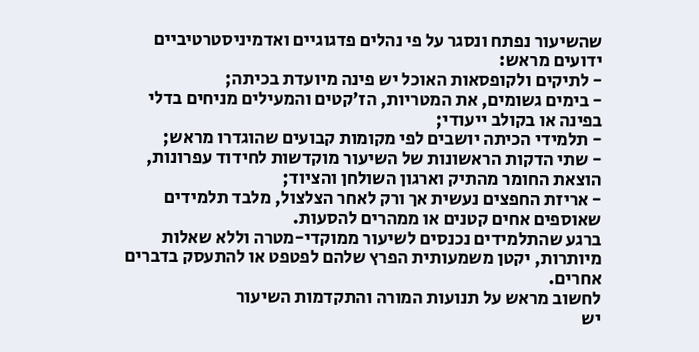שהשיעור נפתח ונסגר על פי נהלים פדגוגיים ואדמיניסטרטיביים ידועים מראש:
- לתיקים ולקופסאות האוכל יש פינה מיועדת בכיתה;
- בימים גשומים, את המטריות, הז'קטים והמעילים מניחים בדלי בפינה או בקולב ייעודי;
- תלמידי הכיתה יושבים לפי מקומות קבועים שהוגדרו מראש;
- שתי הדקות הראשונות של השיעור מוקדשות לחידוד עפרונות, הוצאת החומר מהתיק וארגון השולחן והציוד;
- אריזת החפצים נעשית אך ורק לאחר הצלצול, מלבד תלמידים שאוספים אחים קטנים או ממהרים להסעות.
ברגע שהתלמידים נכנסים לשיעור ממוקדי-מטרה וללא שאלות מיותרות, יקטן משמעותית הפרץ שלהם לפטפט או להתעסק בדברים אחרים.
לחשוב מראש על תנועות המורה והתקדמות השיעור
יש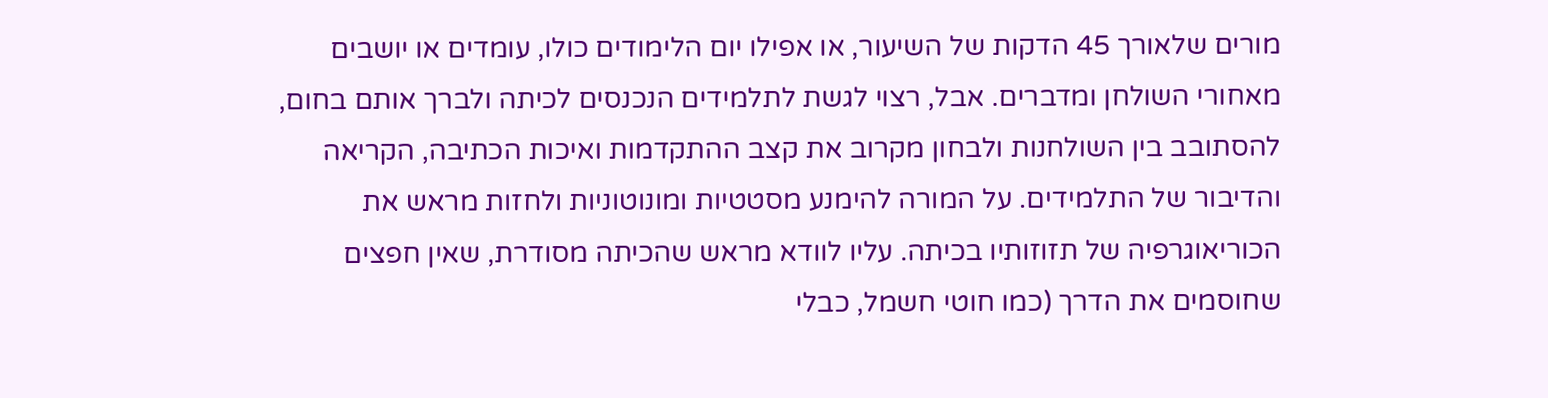מורים שלאורך 45 הדקות של השיעור, או אפילו יום הלימודים כולו, עומדים או יושבים מאחורי השולחן ומדברים. אבל, רצוי לגשת לתלמידים הנכנסים לכיתה ולברך אותם בחום, להסתובב בין השולחנות ולבחון מקרוב את קצב ההתקדמות ואיכות הכתיבה, הקריאה והדיבור של התלמידים. על המורה להימנע מסטטיות ומונוטוניות ולחזות מראש את הכוריאוגרפיה של תזוזותיו בכיתה. עליו לוודא מראש שהכיתה מסודרת, שאין חפצים שחוסמים את הדרך (כמו חוטי חשמל, כבלי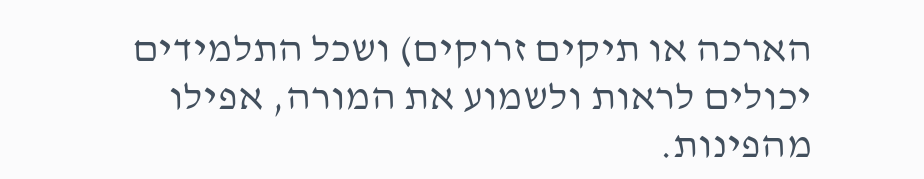הארכה או תיקים זרוקים) ושכל התלמידים יכולים לראות ולשמוע את המורה, אפילו מהפינות.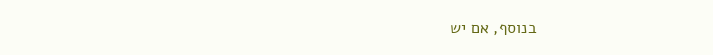בנוסף, אם יש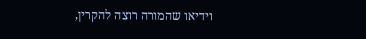וידיאו שהמורה רוצה להקרין,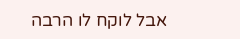אבל לוקח לו הרבה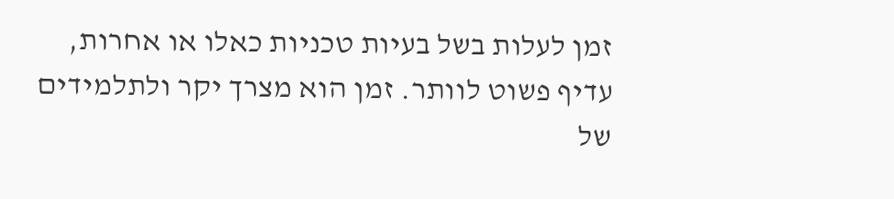זמן לעלות בשל בעיות טכניות כאלו או אחרות, עדיף פשוט לוותר. זמן הוא מצרך יקר ולתלמידים של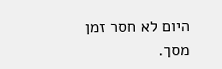היום לא חסר זמן מסך.